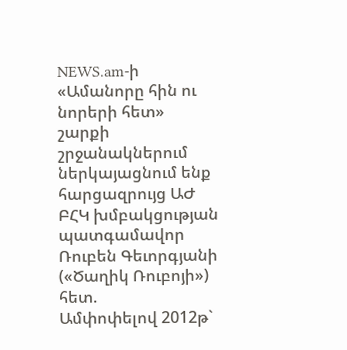NEWS.am-ի «Ամանորը հին ու նորերի հետ» շարքի շրջանակներում ներկայացնում ենք հարցազրույց ԱԺ ԲՀԿ խմբակցության պատգամավոր Ռուբեն Գեւորգյանի («Ծաղիկ Ռուբոյի») հետ.
Ամփոփելով 2012թ`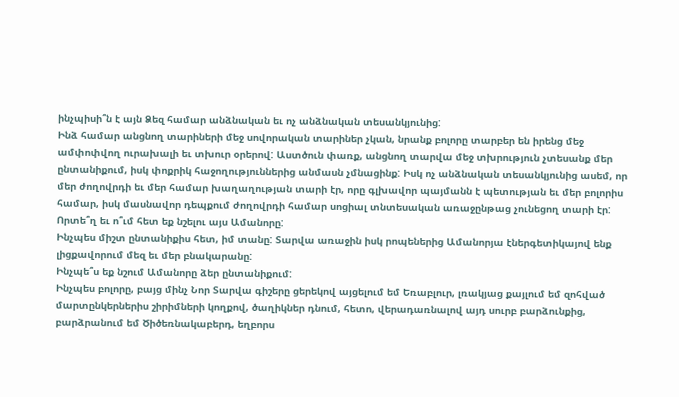ինչպիսի՞ն է այն Ձեզ համար անձնական եւ ոչ անձնական տեսանկյունից:
Ինձ համար անցնող տարիների մեջ սովորական տարիներ չկան, նրանք բոլորը տարբեր են իրենց մեջ ամփոփվող ուրախալի եւ տխուր օրերով: Աստծուն փառք, անցնող տարվա մեջ տխրություն չտեսանք մեր ընտանիքում, իսկ փոքրիկ հաջողություններից անմասն չմնացինք: Իսկ ոչ անձնական տեսանկյունից ասեմ, որ մեր ժողովրդի եւ մեր համար խաղաղության տարի էր, որը գլխավոր պայմանն է պետության եւ մեր բոլորիս համար, իսկ մասնավոր դեպքում ժողովրդի համար սոցիալ տնտեսական առաջընթաց չունեցող տարի էր:
Որտե՞ղ եւ ո՞ւմ հետ եք նշելու այս Ամանորը:
Ինչպես միշտ ընտանիքիս հետ, իմ տանը: Տարվա առաջին իսկ րոպեներից Ամանորյա էներգետիկայով ենք լիցքավորում մեզ եւ մեր բնակարանը:
Ինչպե՞ս եք նշում Ամանորը ձեր ընտանիքում:
Ինչպես բոլորը, բայց մինչ Նոր Տարվա գիշերը ցերեկով այցելում եմ Եռաբլուր, լռակյաց քայլում եմ զոհված մարտընկերներիս շիրիմների կողքով, ծաղիկներ դնում, հետո, վերադառնալով այդ սուրբ բարձունքից, բարձրանում եմ Ծիծեռնակաբերդ, եղբորս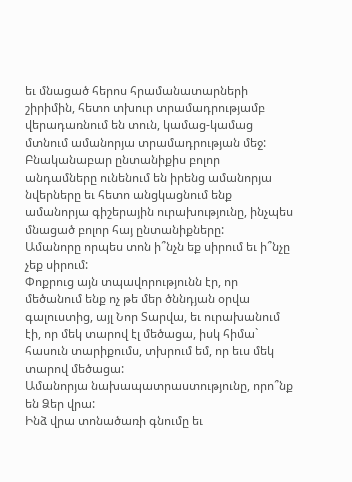եւ մնացած հերոս հրամանատարների շիրիմին, հետո տխուր տրամադրությամբ վերադառնում են տուն, կամաց-կամաց մտնում ամանորյա տրամադրության մեջ: Բնականաբար ընտանիքիս բոլոր անդամները ունենում են իրենց ամանորյա նվերները եւ հետո անցկացնում ենք ամանորյա գիշերային ուրախությունը, ինչպես մնացած բոլոր հայ ընտանիքները:
Ամանորը որպես տոն ի՞նչն եք սիրում եւ ի՞նչը չեք սիրում:
Փոքրուց այն տպավորությունն էր, որ մեծանում ենք ոչ թե մեր ծննդյան օրվա գալուստից, այլ Նոր Տարվա, եւ ուրախանում էի, որ մեկ տարով էլ մեծացա, իսկ հիմա` հասուն տարիքումս, տխրում եմ, որ եւս մեկ տարով մեծացա:
Ամանորյա նախապատրաստությունը, որո՞նք են Ձեր վրա:
Ինձ վրա տոնածառի գնումը եւ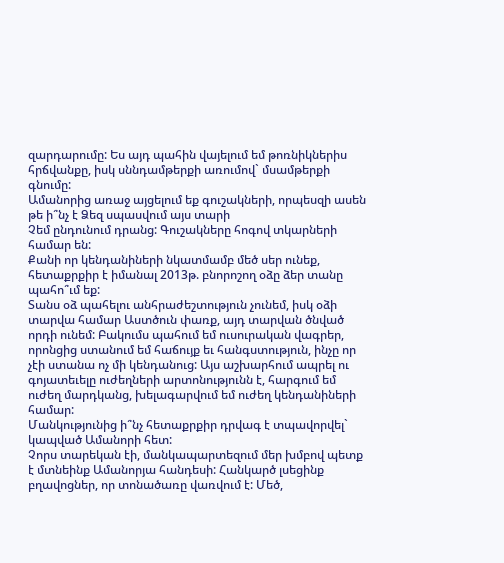զարդարումը: Ես այդ պահին վայելում եմ թոռնիկներիս հրճվանքը, իսկ սննդամթերքի առումով` մսամթերքի գնումը:
Ամանորից առաջ այցելում եք գուշակների, որպեսզի ասեն թե ի՞նչ է Ձեզ սպասվում այս տարի
Չեմ ընդունում դրանց: Գուշակները հոգով տկարների համար են:
Քանի որ կենդանիների նկատմամբ մեծ սեր ունեք, հետաքրքիր է իմանալ 2013թ. բնորոշող օձը ձեր տանը պահո՞ւմ եք:
Տանս օձ պահելու անհրաժեշտություն չունեմ, իսկ օձի տարվա համար Աստծուն փառք, այդ տարվան ծնված որդի ունեմ: Բակումս պահում եմ ուսուրական վագրեր, որոնցից ստանում եմ հաճույք եւ հանգստություն, ինչը որ չէի ստանա ոչ մի կենդանուց: Այս աշխարհում ապրել ու գոյատեւելը ուժեղների արտոնությունն է, հարգում եմ ուժեղ մարդկանց, խելագարվում եմ ուժեղ կենդանիների համար:
Մանկությունից ի՞նչ հետաքրքիր դրվագ է տպավորվել` կապված Ամանորի հետ:
Չորս տարեկան էի, մանկապարտեզում մեր խմբով պետք է մտնեինք Ամանորյա հանդեսի: Հանկարծ լսեցինք բղավոցներ, որ տոնածառը վառվում է: Մեծ,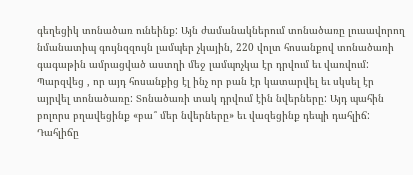գեղեցիկ տոնածառ ունեինք: Այն ժամանակներում տոնածառը լուսավորող նմանատիպ գույնզզույն լամպեր չկային, 220 վոլտ հոսանքով տոնածառի գագաթին ամրացված աստղի մեջ լամպոչկա էր դրվում եւ վառվում: Պարզվեց , որ այդ հոսանքից էլ ինչ որ բան էր կատարվել եւ սկսել էր այրվել տոնածառը: Տոնածառի տակ դրվում էին նվերները: Այդ պահին բոլորս բղավեցինք «բա՞ մեր նվերները» եւ վազեցինք դեպի դահլիճ: Դահլիճը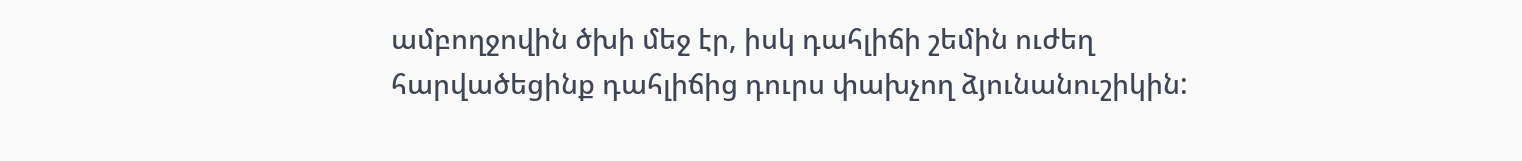ամբողջովին ծխի մեջ էր, իսկ դահլիճի շեմին ուժեղ հարվածեցինք դահլիճից դուրս փախչող ձյունանուշիկին: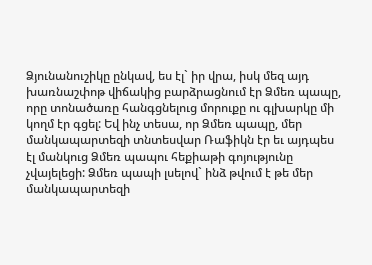Ձյունանուշիկը ընկավ, ես էլ` իր վրա, իսկ մեզ այդ խառնաշփոթ վիճակից բարձրացնում էր Ձմեռ պապը, որը տոնածառը հանգցնելուց մորուքը ու գլխարկը մի կողմ էր գցել: Եվ ինչ տեսա, որ Ձմեռ պապը, մեր մանկապարտեզի տնտեսվար Ռաֆիկն էր եւ այդպես էլ մանկուց Ձմեռ պապու հեքիաթի գոյությունը չվայելեցի: Ձմեռ պապի լսելով` ինձ թվում է թե մեր մանկապարտեզի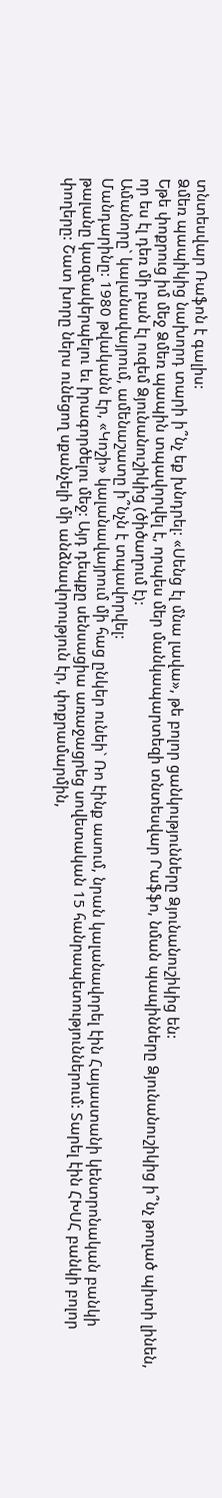տնտեսվար Ռաֆոն է գալիս:
Ձմեռ պապիկից նախորդ տարի ի՞նչ եք խնդրել: «Սենց էլ մնա լավա», թե բոլոր ցանկությունները Ձյունանուշիկից են:
Եթե փոքրուց իմ մեջ Ձմեռ պապին տպավորվել է, որպես մեր մանկապարտեզի տնտեսվար Րաֆֆո, նման պապինները Ձյունանուշիկից ի՞նչ թողած պիտի լինեն, որ ես էլ դեռ մի բան էլ ուզեմ Ձյունանուշիկից (ծիծաղում է):
Ամանորը` կալանավայրում, ամենաշատը ի՞նչն է տպավորվել:
Մանդարինը: 1980 թվականն էր, «Կոշի» կալանավայրում մի հաց ընկեր ունեի` Ռո էինք ասում, նրան կալանավորել էին Հայաստանի կենտրոնական բանկի թալանը կազմակերպելու եւ իրագործելու մեջ: Այդ դեպքը սենսացիա առաջացրեց սովետական 15 հանրապետություններում: Տարել էին ՀԽՍՀ բանկի բոլոր փողերը: Շատ խորը ներս ունեցող սքանչելի մի անձնավորություն էր, փոքրամարմին,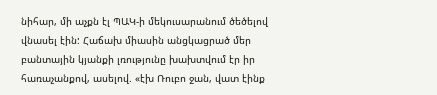նիհար, մի աչքն էլ ՊԱԿ-ի մեկուսարանում ծեծելով վնասել էին: Հաճախ միասին անցկացրած մեր բանտային կյանքի լռությունը խախտվում էր իր հառաչանքով, ասելով. «էխ Ռուբո ջան, վատ էինք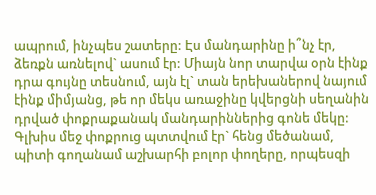ապրում, ինչպես շատերը: Էս մանդարինը ի՞նչ էր, ձեռքն առնելով` ասում էր: Միայն նոր տարվա օրն էինք դրա գույնը տեսնում, այն էլ` տան երեխաներով նայում էինք միմյանց, թե որ մեկս առաջինը կվերցնի սեղանին դրված փոքրաքանակ մանդարիններից գոնե մեկը: Գլխիս մեջ փոքրուց պտտվում էր` հենց մեծանամ, պիտի գողանամ աշխարհի բոլոր փողերը, որպեսզի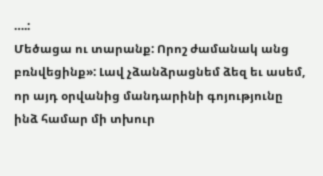….:
Մեծացա ու տարանք: Որոշ ժամանակ անց բռնվեցինք»: Լավ չձանձրացնեմ ձեզ եւ ասեմ, որ այդ օրվանից մանդարինի գոյությունը ինձ համար մի տխուր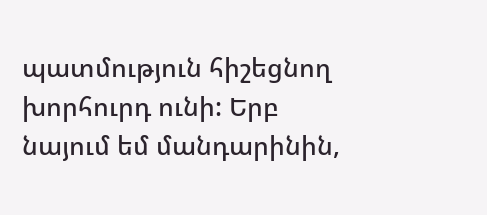պատմություն հիշեցնող խորհուրդ ունի: Երբ նայում եմ մանդարինին,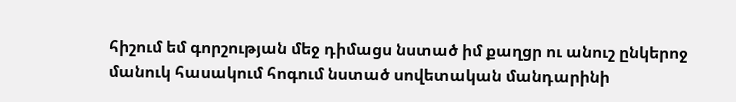հիշում եմ գորշության մեջ դիմացս նստած իմ քաղցր ու անուշ ընկերոջ մանուկ հասակում հոգում նստած սովետական մանդարինի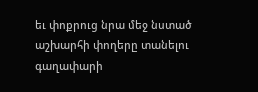եւ փոքրուց նրա մեջ նստած աշխարհի փողերը տանելու գաղափարի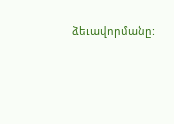ձեւավորմանը: